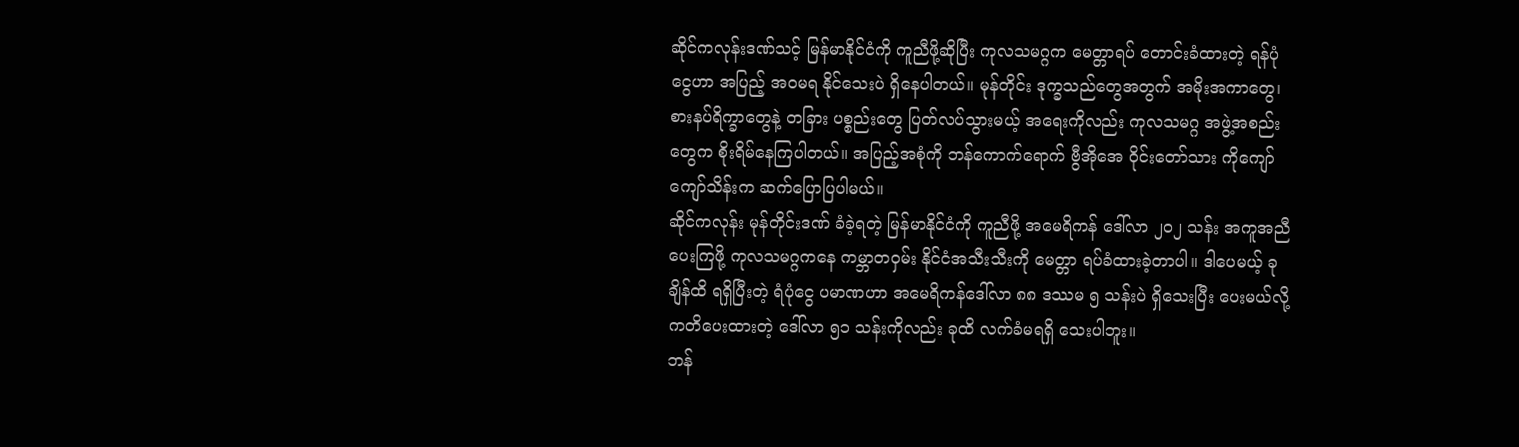ဆိုင်ကလုန်းဒဏ်သင့် မြန်မာနိုင်ငံကို ကူညီဖို့ဆိုပြီး ကုလသမဂ္ဂက မေတ္တာရပ် တောင်းခံထားတဲ့ ရန်ပုံငွေဟာ အပြည့် အဝမရ နိုင်သေးပဲ ရှိနေပါတယ်။ မုန်တိုင်း ဒုက္ခသည်တွေအတွက် အမိုးအကာတွေ၊ စားနပ်ရိက္ခာတွေနဲ့ တခြား ပစ္စည်းတွေ ပြတ်လပ်သွားမယ့် အရေးကိုလည်း ကုလသမဂ္ဂ အဖွဲ့အစည်းတွေက စိုးရိမ်နေကြပါတယ်။ အပြည့်အစုံကို ဘန်ကောက်ရောက် ဗွီအိုအေ ဝိုင်းတော်သား ကိုကျော်ကျော်သိန်းက ဆက်ပြောပြပါမယ်။
ဆိုင်ကလုန်း မုန်တိုင်းဒဏ် ခံခဲ့ရတဲ့ မြန်မာနိုင်ငံကို ကူညီဖို့ အမေရိကန် ဒေါ်လာ ၂၀၂ သန်း အကူအညီ ပေးကြဖို့ ကုလသမဂ္ဂကနေ ကမ္ဘာတဝှမ်း နိုင်ငံအသီးသီးကို မေတ္တာ ရပ်ခံထားခဲ့တာပါ။ ဒါပေမယ့် ခုချိန်ထိ ရရှိပြီးတဲ့ ရံပုံငွေ ပမာဏဟာ အမေရိကန်ဒေါ်လာ ၈၈ ဒဿမ ၅ သန်းပဲ ရှိသေးပြီး ပေးမယ်လို့ ကတိပေးထားတဲ့ ဒေါ်လာ ၅၁ သန်းကိုလည်း ခုထိ လက်ခံမရရှိ သေးပါဘူး။
ဘန်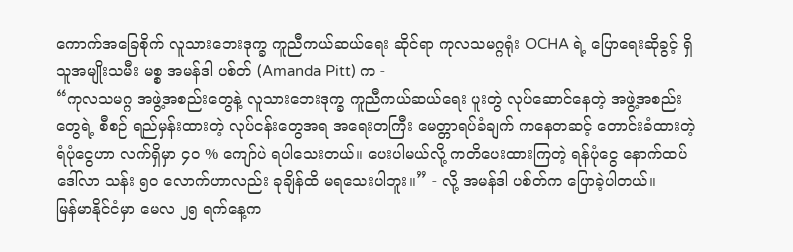ကောက်အခြေစိုက် လူသားဘေးဒုက္ခ ကူညီကယ်ဆယ်ရေး ဆိုင်ရာ ကုလသမဂ္ဂရုံး OCHA ရဲ့ ပြောရေးဆိုခွင့် ရှိသူအမျိုးသမီး မစ္စ အမန်ဒါ ပစ်တ် (Amanda Pitt) က -
“ကုလသမဂ္ဂ အဖွဲ့အစည်းတွေနဲ့ လူသားဘေးဒုက္ခ ကူညီကယ်ဆယ်ရေး ပူးတွဲ လုပ်ဆောင်နေတဲ့ အဖွဲ့အစည်းတွေရဲ့ စီစဉ် ရည်မှန်းထားတဲ့ လုပ်ငန်းတွေအရ အရေးတကြီး မေတ္တာရပ်ခံချက် ကနေတဆင့် တောင်းခံထားတဲ့ ရံပုံငွေဟာ လက်ရှိမှာ ၄၀ % ကျော်ပဲ ရပါသေးတယ်။ ပေးပါမယ်လို့ ကတိပေးထားကြတဲ့ ရန်ပုံငွေ နောက်ထပ် ဒေါ်လာ သန်း ၅၀ လောက်ဟာလည်း ခုချိန်ထိ မရသေးပါဘူး။” - လို့ အမန်ဒါ ပစ်တ်က ပြောခဲ့ပါတယ်။
မြန်မာနိုင်ငံမှာ မေလ ၂၅ ရက်နေ့က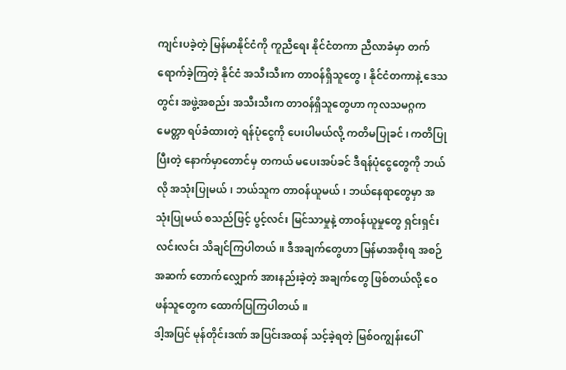ကျင်းပခဲ့တဲ့ မြန်မာနိုင်ငံကို ကူညီရေး နိုင်ငံတကာ ညီလာခံမှာ တက်ရောက်ခဲ့ကြတဲ့ နိုင်ငံ အသီးသီးက တာဝန်ရှိသူတွေ၊ နိုင်ငံတကာနဲ့ ဒေသတွင်း အဖွဲ့အစည်း အသီးသီးက တာဝန်ရှိသူတွေဟာ ကုလသမဂ္ဂက မေတ္တာ ရပ်ခံထားတဲ့ ရန်ပုံငွေကို ပေးပါမယ်လို့ ကတိမပြုခင်၊ ကတိပြုပြီးတဲ့ နောက်မှာတောင်မှ တကယ် မပေးအပ်ခင် ဒီရန်ပုံငွေတွေကို ဘယ်လို အသုံးပြုမယ်၊ ဘယ်သူက တာဝန်ယူမယ်၊ ဘယ်နေရာတွေမှာ အသုံးပြုမယ် စသည်ဖြင့် ပွင့်လင်း မြင်သာမှုနဲ့ တာဝန်ယူမှုတွေ ရှင်းရှင်းလင်းလင်း သိချင်ကြပါတယ်။ ဒီအချက်တွေဟာ မြန်မာအစိုးရ အစဉ်အဆက် တောက်လျှောက် အားနည်းခဲ့တဲ့ အချက်တွေ ဖြစ်တယ်လို့ ဝေဖန်သူတွေက ထောက်ပြကြပါတယ်။
ဒါ့အပြင် မုန်တိုင်းဒဏ် အပြင်းအထန် သင့်ခဲ့ရတဲ့ မြစ်ဝကျွန်းပေါ်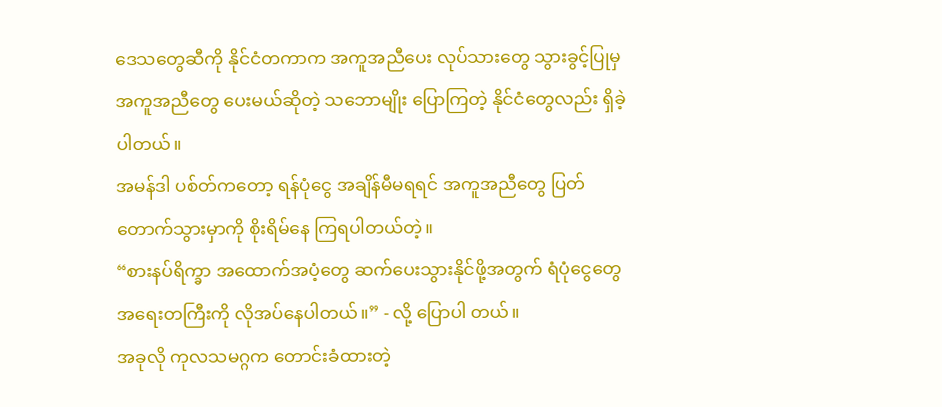ဒေသတွေဆီကို နိုင်ငံတကာက အကူအညီပေး လုပ်သားတွေ သွားခွင့်ပြုမှ အကူအညီတွေ ပေးမယ်ဆိုတဲ့ သဘောမျိုး ပြောကြတဲ့ နိုင်ငံတွေလည်း ရှိခဲ့ပါတယ်။
အမန်ဒါ ပစ်တ်ကတော့ ရန်ပုံငွေ အချိန်မီမရရင် အကူအညီတွေ ပြတ်တောက်သွားမှာကို စိုးရိမ်နေ ကြရပါတယ်တဲ့။
“စားနပ်ရိက္ခာ အထောက်အပံ့တွေ ဆက်ပေးသွားနိုင်ဖို့အတွက် ရံပုံငွေတွေ အရေးတကြီးကို လိုအပ်နေပါတယ်။” - လို့ ပြောပါ တယ်။
အခုလို ကုလသမဂ္ဂက တောင်းခံထားတဲ့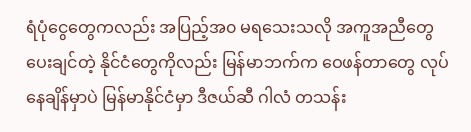ရံပုံငွေတွေကလည်း အပြည့်အ၀ မရသေးသလို အကူအညီတွေ ပေးချင်တဲ့ နိုင်ငံတွေကိုလည်း မြန်မာဘက်က ဝေဖန်တာတွေ လုပ်နေချိန်မှာပဲ မြန်မာနိုင်ငံမှာ ဒီဇယ်ဆီ ဂါလံ တသန်း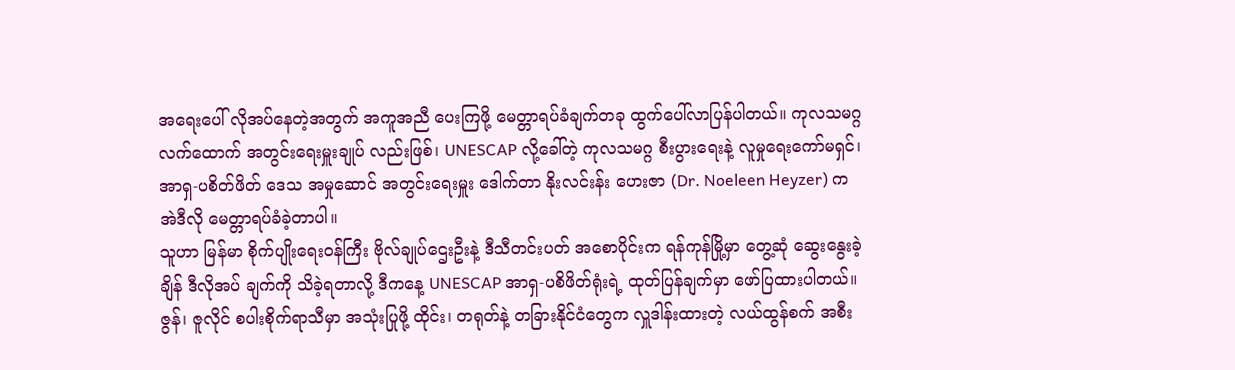အရေးပေါ် လိုအပ်နေတဲ့အတွက် အကူအညီ ပေးကြဖို့ မေတ္တာရပ်ခံချက်တခု ထွက်ပေါ်လာပြန်ပါတယ်။ ကုလသမဂ္ဂ လက်ထောက် အတွင်းရေးမှူးချုပ် လည်းဖြစ်၊ UNESCAP လို့ခေါ်တဲ့ ကုလသမဂ္ဂ စီးပွားရေးနဲ့ လူမှုရေးကော်မရှင်၊ အာရှ-ပစိတ်ဖိတ် ဒေသ အမှုဆောင် အတွင်းရေးမှူး ဒေါက်တာ နိုးလင်းန်း ဟေးဇာ (Dr. Noeleen Heyzer) က အဲဒီလို မေတ္တာရပ်ခံခဲ့တာပါ။
သူဟာ မြန်မာ စိုက်ပျိုးရေးဝန်ကြီး ဗိုလ်ချုပ်ဌေးဦးနဲ့ ဒီသီတင်းပတ် အစောပိုင်းက ရန်ကုန်မြို့မှာ တွေ့ဆုံ ဆွေးနွေးခဲ့ချိန် ဒီလိုအပ် ချက်ကို သိခဲ့ရတာလို့ ဒီကနေ့ UNESCAP အာရှ-ပစိဖိတ်ရုံးရဲ့ ထုတ်ပြန်ချက်မှာ ဖော်ပြထားပါတယ်။ ဇွန်၊ ဇူလိုင် စပါးစိုက်ရာသီမှာ အသုံးပြုဖို့ ထိုင်း၊ တရုတ်နဲ့ တခြားနိုင်ငံတွေက လှူဒါန်းထားတဲ့ လယ်ထွန်စက် အစီး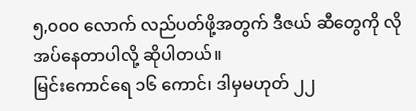၅,၀၀၀ လောက် လည်ပတ်ဖို့အတွက် ဒီဇယ် ဆီတွေကို လိုအပ်နေတာပါလို့ ဆိုပါတယ်။
မြင်းကောင်ရေ ၁၆ ကောင်၊ ဒါမှမဟုတ် ၂၂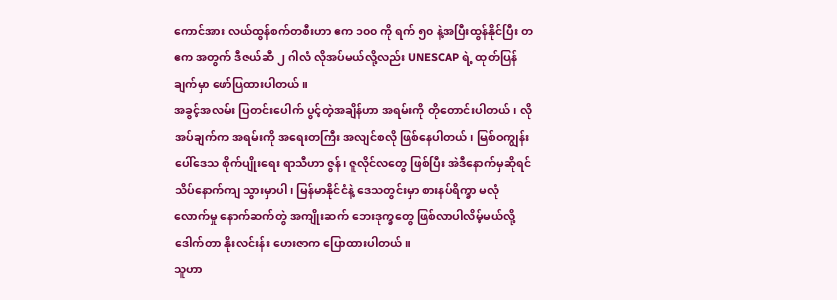ကောင်အား လယ်ထွန်စက်တစီးဟာ ဧက ၁၀၀ ကို ရက် ၅၀ နဲ့အပြီးထွန်နိုင်ပြီး တဧက အတွက် ဒီဇယ်ဆီ ၂ ဂါလံ လိုအပ်မယ်လို့လည်း UNESCAP ရဲ့ ထုတ်ပြန်ချက်မှာ ဖော်ပြထားပါတယ်။
အခွင့်အလမ်း ပြတင်းပေါက် ပွင့်တဲ့အချိန်ဟာ အရမ်းကို တိုတောင်းပါတယ်၊ လိုအပ်ချက်က အရမ်းကို အရေးတကြီး အလျင်စလို ဖြစ်နေပါတယ်၊ မြစ်ဝကျွန်းပေါ်ဒေသ စိုက်ပျိုးရေး ရာသီဟာ ဇွန်၊ ဇူလိုင်လတွေ ဖြစ်ပြီး အဲဒီနောက်မှဆိုရင် သိပ်နောက်ကျ သွားမှာပါ၊ မြန်မာနိုင်ငံနဲ့ ဒေသတွင်းမှာ စားနပ်ရိက္ခာ မလုံလောက်မှု နောက်ဆက်တွဲ အကျိုးဆက် ဘေးဒုက္ခတွေ ဖြစ်လာပါလိမ့်မယ်လို့ ဒေါက်တာ နိုးလင်းန်း ဟေးဇာက ပြောထားပါတယ်။
သူဟာ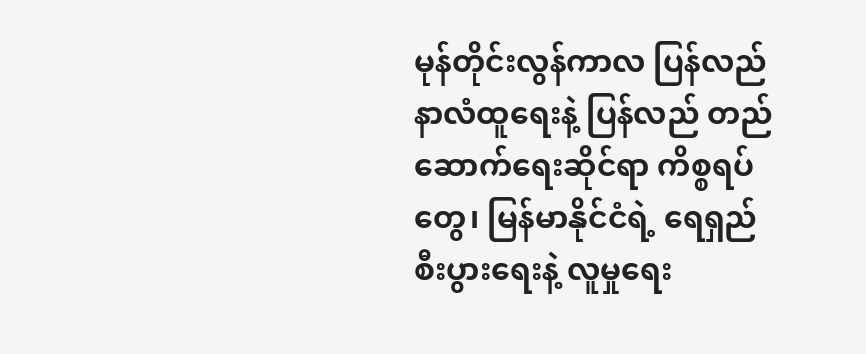မုန်တိုင်းလွန်ကာလ ပြန်လည် နာလံထူရေးနဲ့ ပြန်လည် တည်ဆောက်ရေးဆိုင်ရာ ကိစ္စရပ်တွေ၊ မြန်မာနိုင်ငံရဲ့ ရေရှည် စီးပွားရေးနဲ့ လူမှုရေး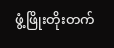ဖွံ့ဖြိုးတိုးတက်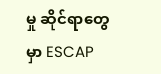မှု ဆိုင်ရာတွေမှာ ESCAP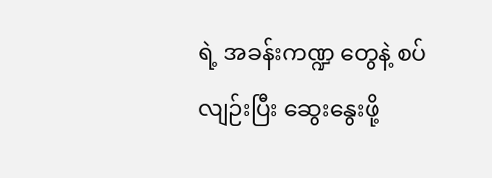ရဲ့ အခန်းကဏ္ဍ တွေနဲ့ စပ်လျဉ်းပြီး ဆွေးနွေးဖို့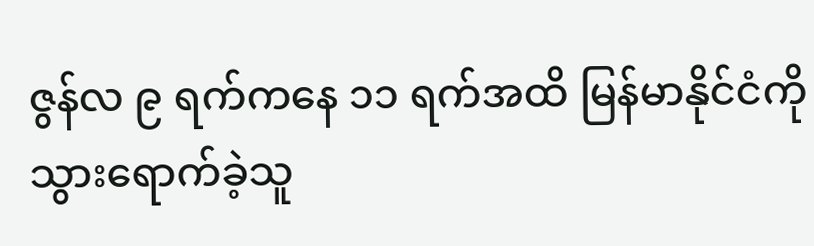ဇွန်လ ၉ ရက်ကနေ ၁၁ ရက်အထိ မြန်မာနိုင်ငံကို သွားရောက်ခဲ့သူ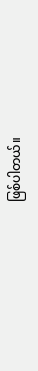ဖြစ်ပါတယ်။